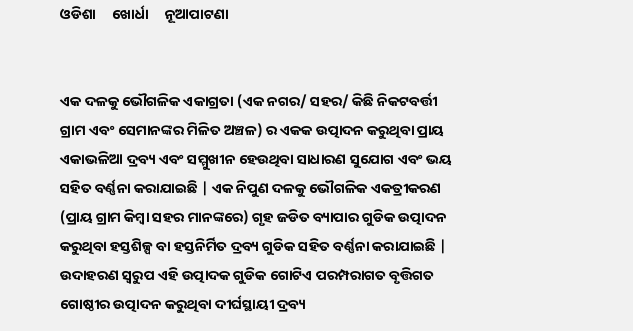ଓଡିଶା     ଖୋର୍ଧା     ନୂଆପାଟଣା


ଏକ ଦଳକୁ ଭୌଗଳିକ ଏକାଗ୍ରତା (ଏକ ନଗର/ ସହର/ କିଛି ନିକଟବର୍ତ୍ତୀ ଗ୍ରାମ ଏବଂ ସେମାନଙ୍କର ମିଳିତ ଅଞ୍ଚଳ) ର ଏକକ ଉତ୍ପାଦନ କରୁଥିବା ପ୍ରାୟ ଏକାଭଳିଆ ଦ୍ରବ୍ୟ ଏବଂ ସମ୍ମୁଖୀନ ହେଉଥିବା ସାଧାରଣ ସୁଯୋଗ ଏବଂ ଭୟ ସହିତ ବର୍ଣ୍ଣନା କରାଯାଇଛି | ଏକ ନିପୁଣ ଦଳକୁ ଭୌଗଳିକ ଏକତ୍ରୀକରଣ (ପ୍ରାୟ ଗ୍ରାମ କିମ୍ୱା ସହର ମାନଙ୍କରେ) ଗୃହ ଜଡିତ ବ୍ୟାପାର ଗୁଡିକ ଉତ୍ପାଦନ କରୁଥିବା ହସ୍ତଶିଳ୍ପ ବା ହସ୍ତନିର୍ମିତ ଦ୍ରବ୍ୟ ଗୁଡିକ ସହିତ ବର୍ଣ୍ଣନା କରାଯାଇଛି | ଉଦାହରଣ ସ୍ୱରୁପ ଏହି ଉତ୍ପାଦକ ଗୁଡିକ ଗୋଟିଏ ପରମ୍ପରାଗତ ବୃତ୍ତିଗତ ଗୋଷ୍ଠୀର ଉତ୍ପାଦନ କରୁଥିବା ଦୀର୍ଘସ୍ଥାୟୀ ଦ୍ରବ୍ୟ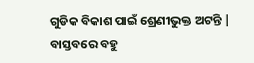ଗୁଡିକ ବିକାଶ ପାଇଁ ଶ୍ରେଣୀଭୁକ୍ତ ଅଟନ୍ତି | ବାସ୍ତବରେ ବହୁ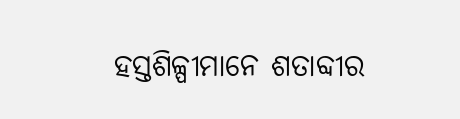ହସ୍ତଶିଳ୍ପୀମାନେ ଶତାବ୍ଦୀର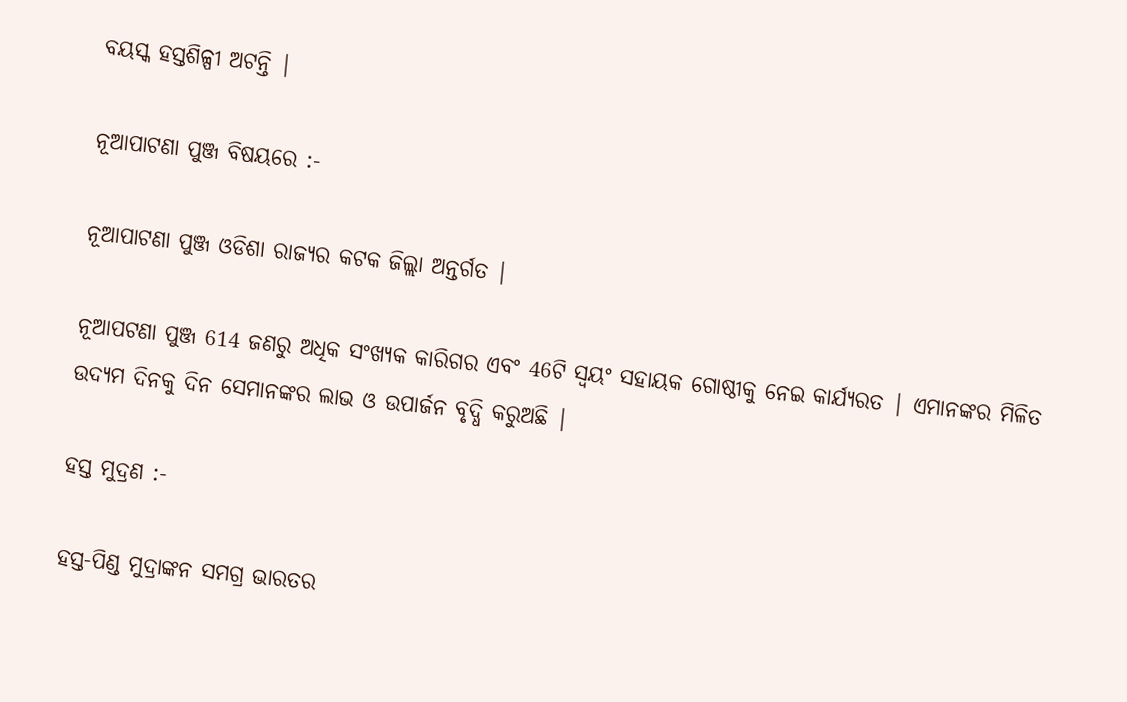ବୟସ୍କ ହସ୍ତଶିଳ୍ପୀ ଅଟନ୍ତି |

ନୂଆପାଟଣା ପୁଞ୍ଜ ବିଷୟରେ :-

ନୂଆପାଟଣା ପୁଞ୍ଜ ଓଡିଶା ରାଜ୍ୟର କଟକ ଜିଲ୍ଲା ଅନ୍ତର୍ଗତ |

ନୂଆପଟଣା ପୁଞ୍ଜ 614 ଜଣରୁ ଅଧିକ ସଂଖ୍ଯକ କାରିଗର ଏବଂ 46ଟି ସ୍ୱୟଂ ସହାୟକ ଗୋଷ୍ଠୀକୁ ନେଇ କାର୍ଯ୍ୟରତ | ଏମାନଙ୍କର ମିଳିତ ଉଦ୍ଯମ ଦିନକୁ ଦିନ ସେମାନଙ୍କର ଲାଭ ଓ ଉପାର୍ଜନ ବୃଦ୍ଧି କରୁଅଛି |

ହସ୍ତ ମୁଦ୍ରଣ :-

ହସ୍ତ-ପିଣ୍ଡ ମୁଦ୍ରାଙ୍କନ ସମଗ୍ର ଭାରତର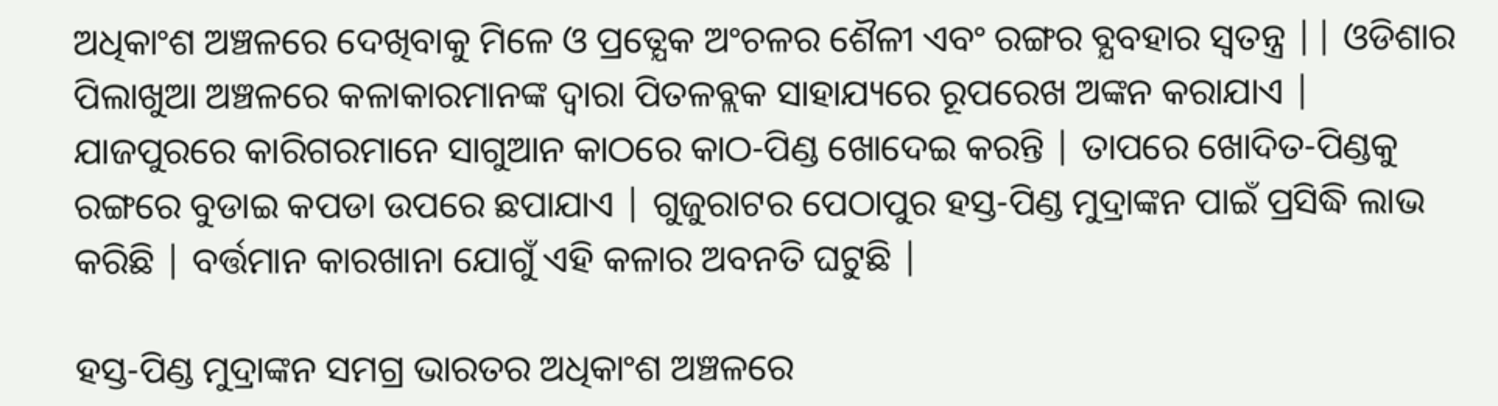ଅଧିକାଂଶ ଅଞ୍ଚଳରେ ଦେଖିବାକୁ ମିଳେ ଓ ପ୍ରତ୍ଯେକ ଅଂଚଳର ଶୈଳୀ ଏବଂ ରଙ୍ଗର ବ୍ଯବହାର ସ୍ୱତନ୍ତ୍ର || ଓଡିଶାର ପିଲାଖୁଆ ଅଞ୍ଚଳରେ କଳାକାରମାନଙ୍କ ଦ୍ୱାରା ପିତଳବ୍ଲକ ସାହାଯ୍ୟରେ ରୂପରେଖ ଅଙ୍କନ କରାଯାଏ | ଯାଜପୁରରେ କାରିଗରମାନେ ସାଗୁଆନ କାଠରେ କାଠ-ପିଣ୍ଡ ଖୋଦେଇ କରନ୍ତି | ତାପରେ ଖୋଦିତ-ପିଣ୍ଡକୁ ରଙ୍ଗରେ ବୁଡାଇ କପଡା ଉପରେ ଛପାଯାଏ | ଗୁଜୁରାଟର ପେଠାପୁର ହସ୍ତ-ପିଣ୍ଡ ମୁଦ୍ରାଙ୍କନ ପାଇଁ ପ୍ରସିଦ୍ଧି ଲାଭ କରିଛି | ବର୍ତ୍ତମାନ କାରଖାନା ଯୋଗୁଁ ଏହି କଳାର ଅବନତି ଘଟୁଛି |

ହସ୍ତ-ପିଣ୍ଡ ମୁଦ୍ରାଙ୍କନ ସମଗ୍ର ଭାରତର ଅଧିକାଂଶ ଅଞ୍ଚଳରେ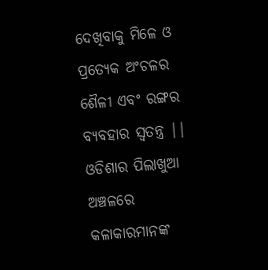ଦେଖିବାକୁ ମିଳେ ଓ ପ୍ରତ୍ଯେକ ଅଂଚଳର ଶୈଳୀ ଏବଂ ରଙ୍ଗର ବ୍ଯବହାର ସ୍ୱତନ୍ତ୍ର || ଓଡିଶାର ପିଲାଖୁଆ ଅଞ୍ଚଳରେ କଳାକାରମାନଙ୍କ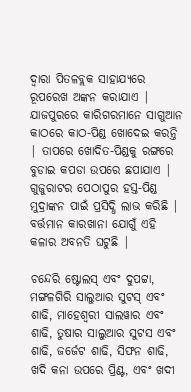ଦ୍ୱାରା ପିତଳବ୍ଲକ ସାହାଯ୍ୟରେ ରୂପରେଖ ଅଙ୍କନ କରାଯାଏ | ଯାଜପୁରରେ କାରିଗରମାନେ ସାଗୁଆନ କାଠରେ କାଠ-ପିଣ୍ଡ ଖୋଦେଇ କରନ୍ତି | ତାପରେ ଖୋଦିତ-ପିଣ୍ଡକୁ ରଙ୍ଗରେ ବୁଡାଇ କପଡା ଉପରେ ଛପାଯାଏ | ଗୁଜୁରାଟର ପେଠାପୁର ହସ୍ତ-ପିଣ୍ଡ ମୁଦ୍ରାଙ୍କନ ପାଇଁ ପ୍ରସିଦ୍ଧି ଲାଭ କରିଛି | ବର୍ତ୍ତମାନ କାରଖାନା ଯୋଗୁଁ ଏହି କଳାର ଅବନତି ଘଟୁଛି |

ଚନ୍ଦେରି ଷ୍ଟୋଲସ୍‍ ଏବଂ ଦୁପଟ୍ଟା, ମଙ୍ଗଳଗିରି ସାଲୁଆର ସୁଟସ୍‍ ଏବଂ ଶାଢି, ମାହେଶ୍ୱରୀ ସାଲୱାର ଏବଂ ଶାଢି, ତୁଷାର ସାଲୁଆର ସୁଟସ ଏବଂ ଶାଢି, ଜର୍ଜେଟ ଶାଢି, ସିଫନ ଶାଢି, ଖଦି କନା ଉପରେ ପ୍ରିଣ୍ଟ, ଏବଂ ଖଦୀ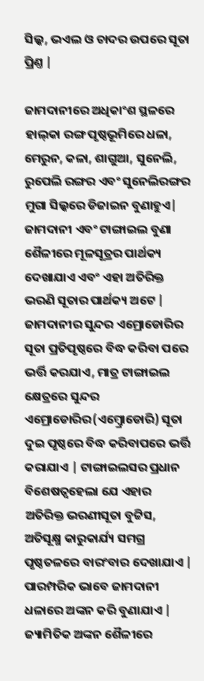ସିଲ୍କ, ଭଏଲ ଓ ଚାଦର ଉପରେ ସୂତା ପ୍ରିଣ୍ତ |

ଜାମଦାନୀରେ ଅଧିକାଂଶ ସ୍ଥଳରେ ହାଲ୍‍କା ରଙ୍ଗ ପୃଷ୍ଠଭୂମିରେ ଧଳା, ମେରୁନ, କଳା, ଶାଗୁଆ, ସୁନେଲି, ରୁପେଲି ରଙ୍ଗର ଏବଂ ସୁନେଲିରଙ୍ଗର ମୁଗା ସିଲ୍କରେ ଡିଜାଇନ ବୁଣାହୁଏ| ଜାମଦାନୀ ଏବଂ ଟାଙ୍ଗାଇଲ ବୁଣା ଶୈଳୀରେ ମୂଳସୂତ୍ରର ପାର୍ଥକ୍ୟ ଦେଖାଯାଏ ଏବଂ ଏହା ଅତିରିକ୍ତ ଭରଣି ସୂତାର ପାର୍ଥକ୍ୟ ଅଟେ | ଜାମଦାନୀର ସୁନ୍ଦର ଏମ୍ରୋଡୋରିର ସୂତା ପ୍ରତିପୃଷ୍ଠରେ ବିଦ୍ଧ କରିବା ପରେ ଭର୍ତ୍ତି କରଯାଏ, ମାତ୍ର ଟାଙ୍ଗାଇଲ କ୍ଷେତ୍ରରେ ସୁନ୍ଦର ଏମ୍ରୋଡୋରିର(ଏମ୍ବ୍ରୋଡୋରି) ସୂତା ଦୁଇ ପୃଷ୍ଠରେ ବିଦ୍ଧ କରିବାପରେ ଭର୍ତ୍ତି କରାଯାଏ | ଟାଙ୍ଗାଇଲସର ପ୍ରଧାନ ବିଶେଷତ୍ୱହେଲା ଯେ ଏହାର ଅତିରିକ୍ତ ଭରଣୀସୂତା ବୁଟ୍ଟିସ, ଅତିସୂକ୍ଷ୍ମ କାରୁକାର୍ଯ୍ୟ ସମଗ୍ର ପୃଷ୍ଠତଳରେ ବାରଂବାର ଦେଖାଯାଏ | ପାରମ୍ପରିକ ଭାବେ ଜାମଦାନୀ ଧଳାରେ ଅଙ୍କନ କରି ବୁଣାଯାଏ | ଜ୍ୟାମିତିକ ଅଙ୍କନ ଶୈଳୀରେ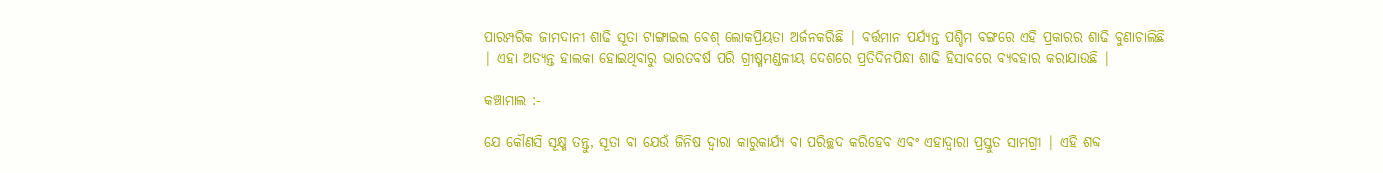ପାରମ୍ପରିକ ଜାମଦାନୀ ଶାଢି ସୂତା ଟାଙ୍ଗାଇଲ ବେଶ୍ ଲୋକପ୍ରିୟତା ଅର୍ଜନକରିଛି | ବର୍ତ୍ତମାନ ପର୍ଯ୍ୟନ୍ତ ପଶ୍ଚିମ ବଙ୍ଗରେ ଏହି ପ୍ରକାରର ଶାଢି ବୁଣାଚାଲିଛି | ଏହା ଅତ୍ୟନ୍ତ ହାଲକା ହୋଇଥିବାରୁ ଭାରତବର୍ଷ ପରି ଗ୍ରୀଷ୍ମମଣ୍ଡଳୀୟ ଦେଶରେ ପ୍ରତିଦିନପିନ୍ଧା ଶାଢି ହିସାବରେ ବ୍ୟବହାର କରାଯାଉଛି |

କଞ୍ଚାମାଲ :-

ଯେ କୌଣସି ସୂକ୍ଷ୍ମ ତନ୍ତୁ, ସୂତା ବା ଯେଉଁ ଜିନିଷ ଦ୍ୱାରା କାରୁକାର୍ଯ୍ୟ ବା ପରିଚ୍ଛଦ କରିହେବ ଏବଂ ଏହାଦ୍ୱାରା ପ୍ରସ୍ତୁତ ସାମଗ୍ରୀ | ଏହି ଶବ୍ଦ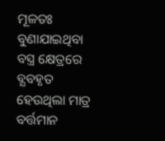ମୂଳତଃ ବୁଣାଯାଇଥିବା ବସ୍ତ୍ର କ୍ଷେତ୍ରରେ ବ୍ଯବହୃତ ହେଉଥିଲା ମାତ୍ର ବର୍ତ୍ତମାନ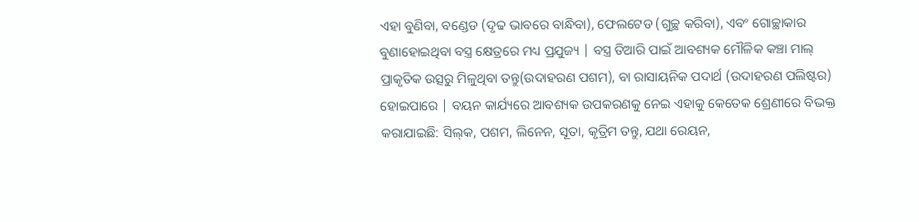ଏହା ବୁଣିବା, ବଣ୍ଡେଡ (ଦୃଢ ଭାବରେ ବାନ୍ଧିବା), ଫେଲଟେଡ (ଗୁଚ୍ଛ କରିବା), ଏବଂ ଗୋଚ୍ଛାକାର ବୁଣାହୋଇଥିବା ବସ୍ତ୍ର କ୍ଷେତ୍ରରେ ମଧ୍ୟ ପ୍ରଯୁଜ୍ୟ | ବସ୍ତ୍ର ତିଆରି ପାଇଁ ଆବଶ୍ୟକ ମୌଳିକ କଞ୍ଚା ମାଲ୍ ପ୍ରାକୃତିକ ଉତ୍ସରୁ ମିଳୁଥିବା ତନ୍ତୁ(ଉଦାହରଣ ପଶମ), ବା ରାସାୟନିକ ପଦାର୍ଥ (ଉଦାହରଣ ପଲିଷ୍ଟର) ହୋଇପାରେ | ବୟନ କାର୍ଯ୍ୟରେ ଆବଶ୍ୟକ ଉପକରଣକୁ ନେଇ ଏହାକୁ କେତେକ ଶ୍ରେଣୀରେ ବିଭକ୍ତ କରାଯାଇଛି: ସିଲ୍‍କ, ପଶମ, ଲିନେନ, ସୂତା, କୃତ୍ରିମ ତନ୍ତୁ, ଯଥା ରେୟନ,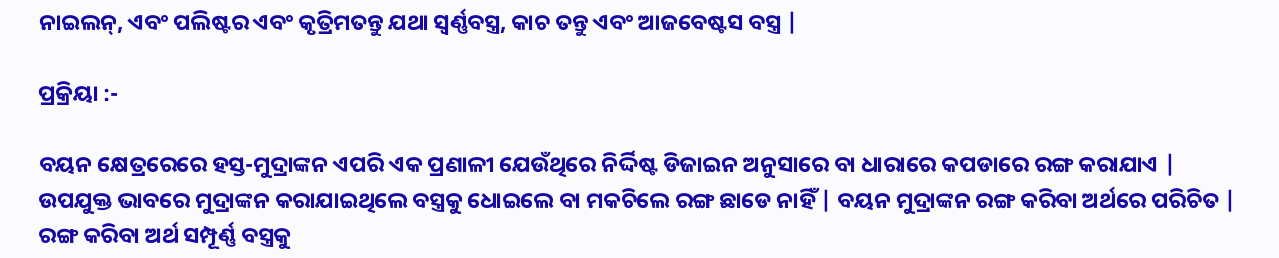ନାଇଲନ୍‍, ଏବଂ ପଲିଷ୍ଟର ଏବଂ କୃତ୍ରିମତନ୍ତୁ ଯଥା ସ୍ୱର୍ଣ୍ଣବସ୍ତ୍ର, କାଚ ତନ୍ତୁ ଏବଂ ଆଜବେଷ୍ଟସ ବସ୍ତ୍ର |

ପ୍ରକ୍ରିୟା :-

ବୟନ କ୍ଷେତ୍ରରେରେ ହସ୍ତ-ମୁଦ୍ରାଙ୍କନ ଏପରି ଏକ ପ୍ରଣାଳୀ ଯେଉଁଥିରେ ନିର୍ଦ୍ଦିଷ୍ଟ ଡିଜାଇନ ଅନୁସାରେ ବା ଧାରାରେ କପଡାରେ ରଙ୍ଗ କରାଯାଏ | ଉପଯୁକ୍ତ ଭାବରେ ମୁଦ୍ରାଙ୍କନ କରାଯାଇଥିଲେ ବସ୍ତ୍ରକୁ ଧୋଇଲେ ବା ମକଚିଲେ ରଙ୍ଗ ଛାଡେ ନାହିଁ | ବୟନ ମୁଦ୍ରାଙ୍କନ ରଙ୍ଗ କରିବା ଅର୍ଥରେ ପରିଚିତ | ରଙ୍ଗ କରିବା ଅର୍ଥ ସମ୍ପୂର୍ଣ୍ଣ ବସ୍ତ୍ରକୁ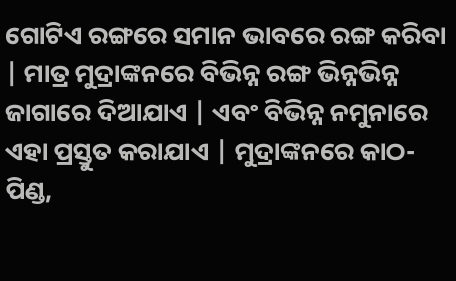ଗୋଟିଏ ରଙ୍ଗରେ ସମାନ ଭାବରେ ରଙ୍ଗ କରିବା | ମାତ୍ର ମୁଦ୍ରାଙ୍କନରେ ବିଭିନ୍ନ ରଙ୍ଗ ଭିନ୍ନଭିନ୍ନ ଜାଗାରେ ଦିଆଯାଏ | ଏବଂ ବିଭିନ୍ନ ନମୁନାରେ ଏହା ପ୍ରସ୍ତୁତ କରାଯାଏ | ମୁଦ୍ରାଙ୍କନରେ କାଠ-ପିଣ୍ଡ,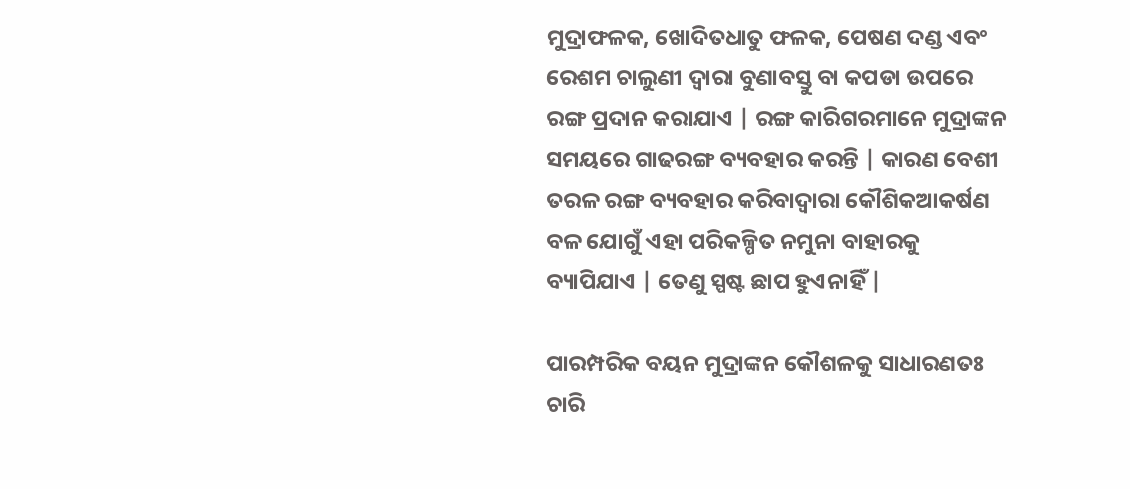ମୁଦ୍ରାଫଳକ, ଖୋଦିତଧାତୁ ଫଳକ, ପେଷଣ ଦଣ୍ଡ ଏବଂ ରେଶମ ଚାଲୁଣୀ ଦ୍ୱାରା ବୁଣାବସ୍ତୁ ବା କପଡା ଉପରେ ରଙ୍ଗ ପ୍ରଦାନ କରାଯାଏ | ରଙ୍ଗ କାରିଗରମାନେ ମୁଦ୍ରାଙ୍କନ ସମୟରେ ଗାଢରଙ୍ଗ ବ୍ୟବହାର କରନ୍ତି | କାରଣ ବେଶୀ ତରଳ ରଙ୍ଗ ବ୍ୟବହାର କରିବାଦ୍ୱାରା କୌଶିକଆକର୍ଷଣ ବଳ ଯୋଗୁଁ ଏହା ପରିକଳ୍ପିତ ନମୁନା ବାହାରକୁ ବ୍ୟାପିଯାଏ | ତେଣୁ ସ୍ପଷ୍ଟ ଛାପ ହୁଏନାହିଁ |

ପାରମ୍ପରିକ ବୟନ ମୁଦ୍ରାଙ୍କନ କୌଶଳକୁ ସାଧାରଣତଃ ଚାରି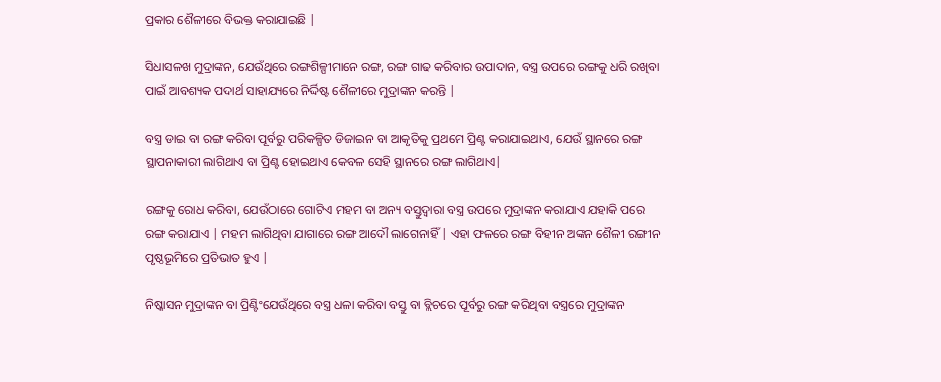ପ୍ରକାର ଶୈଳୀରେ ବିଭକ୍ତ କରାଯାଇଛି |

ସିଧାସଳଖ ମୁଦ୍ରାଙ୍କନ, ଯେଉଁଥିରେ ରଙ୍ଗଶିଳ୍ପୀମାନେ ରଙ୍ଗ, ରଙ୍ଗ ଗାଢ କରିବାର ଉପାଦାନ, ବସ୍ତ୍ର ଉପରେ ରଙ୍ଗକୁ ଧରି ରଖିବା ପାଇଁ ଆବଶ୍ୟକ ପଦାର୍ଥ ସାହାଯ୍ୟରେ ନିର୍ଦ୍ଦିଷ୍ଟ ଶୈଳୀରେ ମୁଦ୍ରାଙ୍କନ କରନ୍ତି |

ବସ୍ତ୍ର ଡାଇ ବା ରଙ୍ଗ କରିବା ପୂର୍ବରୁ ପରିକଳ୍ପିତ ଡିଜାଇନ ବା ଆକୃତିକୁ ପ୍ରଥମେ ପ୍ରିଣ୍ଟ କରାଯାଇଥାଏ, ଯେଉଁ ସ୍ଥାନରେ ରଙ୍ଗ ସ୍ଥାପନାକାରୀ ଲାଗିଥାଏ ବା ପ୍ରିଣ୍ଟ ହୋଇଥାଏ କେବଳ ସେହି ସ୍ଥାନରେ ରଙ୍ଗ ଲାଗିଥାଏ|

ରଙ୍ଗକୁ ରୋଧ କରିବା, ଯେଉଁଠାରେ ଗୋଟିଏ ମହମ ବା ଅନ୍ୟ ବସ୍ତୁଦ୍ୱାରା ବସ୍ତ୍ର ଉପରେ ମୁଦ୍ରାଙ୍କନ କରାଯାଏ ଯହାକି ପରେ ରଙ୍ଗ କରାଯାଏ | ମହମ ଲାଗିଥିବା ଯାଗାରେ ରଙ୍ଗ ଆଦୌ ଲାଗେନାହିଁ | ଏହା ଫଳରେ ରଙ୍ଗ ବିହୀନ ଅଙ୍କନ ଶୈଳୀ ରଙ୍ଗୀନ ପୃଷ୍ଠଭୂମିରେ ପ୍ରତିଭାତ ହୁଏ |

ନିଷ୍କାସନ ମୁଦ୍ରାଙ୍କନ ବା ପ୍ରିଣ୍ଟିଂଯେଉଁଥିରେ ବସ୍ତ୍ର ଧଳା କରିବା ବସ୍ତୁ ବା ବ୍ଲିଚରେ ପୂର୍ବରୁ ରଙ୍ଗ କରିଥିବା ବସ୍ତ୍ରରେ ମୁଦ୍ରାଙ୍କନ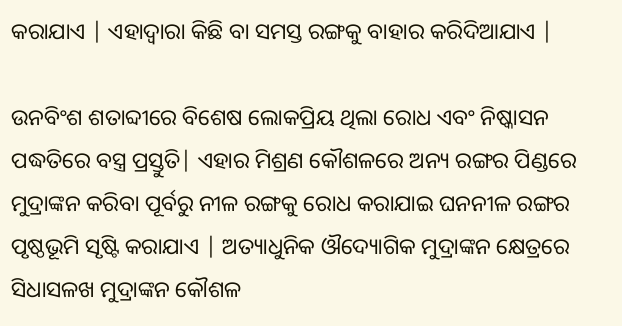କରାଯାଏ | ଏହାଦ୍ୱାରା କିଛି ବା ସମସ୍ତ ରଙ୍ଗକୁ ବାହାର କରିଦିଆଯାଏ |

ଉନବିଂଶ ଶତାବ୍ଦୀରେ ବିଶେଷ ଲୋକପ୍ରିୟ ଥିଲା ରୋଧ ଏବଂ ନିଷ୍କାସନ ପଦ୍ଧତିରେ ବସ୍ତ୍ର ପ୍ରସ୍ତୁତି| ଏହାର ମିଶ୍ରଣ କୌଶଳରେ ଅନ୍ୟ ରଙ୍ଗର ପିଣ୍ଡରେ ମୁଦ୍ରାଙ୍କନ କରିବା ପୂର୍ବରୁ ନୀଳ ରଙ୍ଗକୁ ରୋଧ କରାଯାଇ ଘନନୀଳ ରଙ୍ଗର ପୃଷ୍ଠଭୂମି ସୃଷ୍ଟି କରାଯାଏ | ଅତ୍ୟାଧୁନିକ ଔଦ୍ୟୋଗିକ ମୁଦ୍ରାଙ୍କନ କ୍ଷେତ୍ରରେ ସିଧାସଳଖ ମୁଦ୍ରାଙ୍କନ କୌଶଳ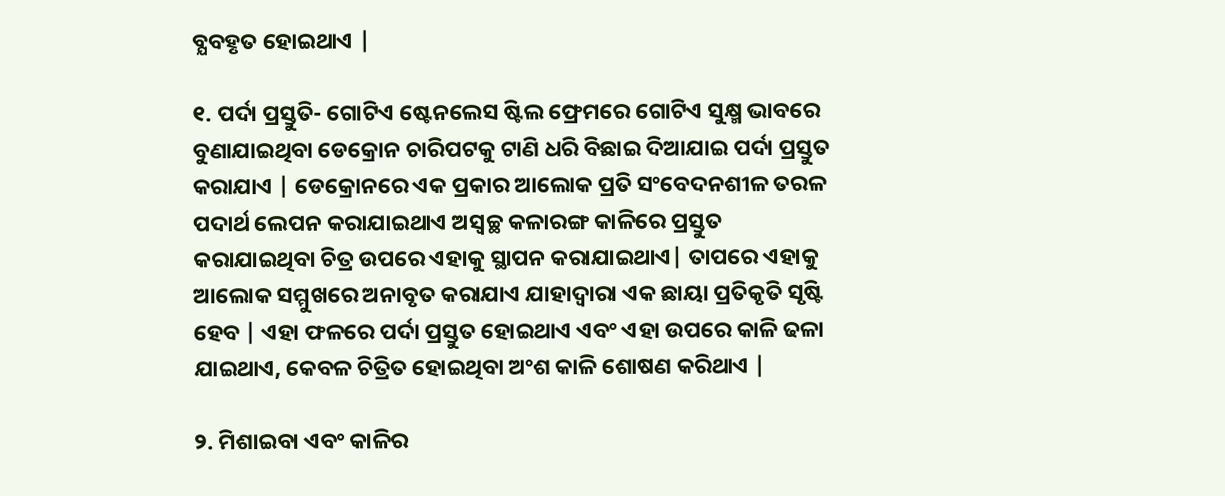ବ୍ଯବହୃତ ହୋଇଥାଏ |

୧. ପର୍ଦା ପ୍ରସ୍ତୁତି- ଗୋଟିଏ ଷ୍ଟେନଲେସ ଷ୍ଟିଲ ଫ୍ରେମରେ ଗୋଟିଏ ସୁକ୍ଷ୍ମ ଭାବରେ ବୁଣାଯାଇଥିବା ଡେକ୍ରୋନ ଚାରିପଟକୁ ଟାଣି ଧରି ବିଛାଇ ଦିଆଯାଇ ପର୍ଦା ପ୍ରସ୍ତୁତ କରାଯାଏ | ଡେକ୍ରୋନରେ ଏକ ପ୍ରକାର ଆଲୋକ ପ୍ରତି ସଂବେଦନଶୀଳ ତରଳ ପଦାର୍ଥ ଲେପନ କରାଯାଇଥାଏ ଅସ୍ୱଚ୍ଛ କଳାରଙ୍ଗ କାଳିରେ ପ୍ରସ୍ତୁତ କରାଯାଇଥିବା ଚିତ୍ର ଉପରେ ଏହାକୁ ସ୍ଥାପନ କରାଯାଇଥାଏ| ତାପରେ ଏହାକୁ ଆଲୋକ ସମ୍ମୁଖରେ ଅନାବୃତ କରାଯାଏ ଯାହାଦ୍ୱାରା ଏକ ଛାୟା ପ୍ରତିକୃତି ସୃଷ୍ଟି ହେବ | ଏହା ଫଳରେ ପର୍ଦା ପ୍ରସ୍ତୁତ ହୋଇଥାଏ ଏବଂ ଏହା ଉପରେ କାଳି ଢଳା ଯାଇଥାଏ, କେବଳ ଚିତ୍ରିତ ହୋଇଥିବା ଅଂଶ କାଳି ଶୋଷଣ କରିଥାଏ |

୨. ମିଶାଇବା ଏବଂ କାଳିର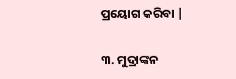ପ୍ରୟୋଗ କରିବା |

୩. ମୁଦ୍ରାଙ୍କନ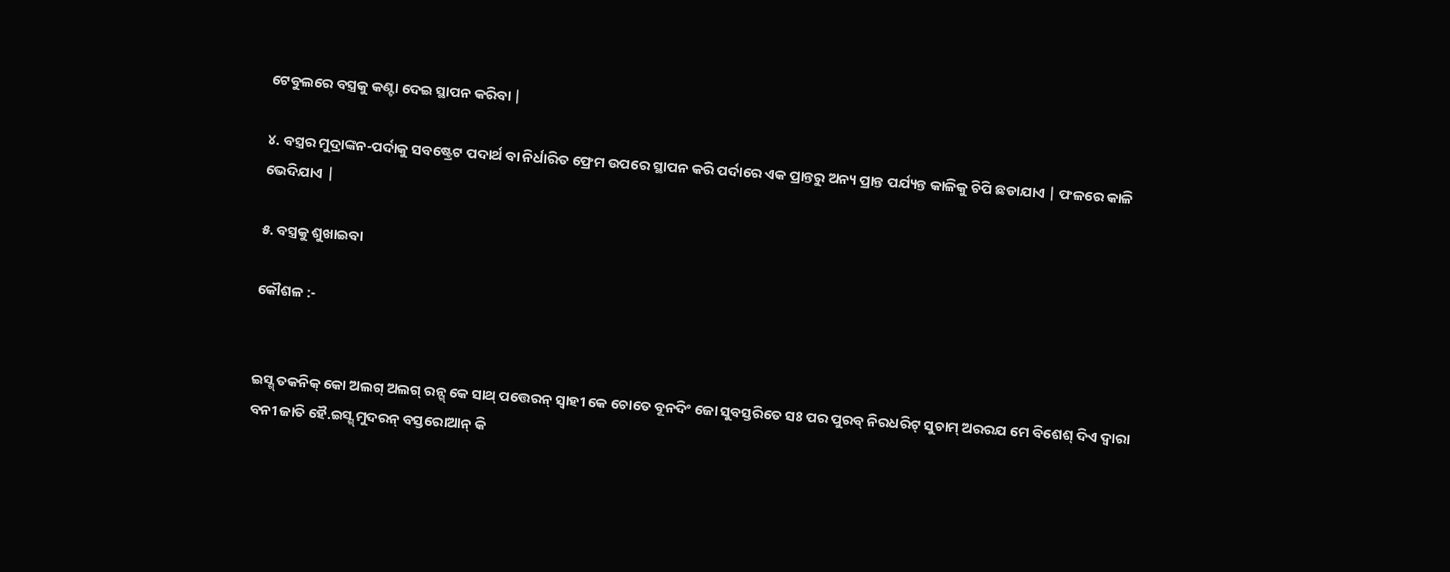ଟେବୁଲରେ ବସ୍ତ୍ରକୁ କଣ୍ଟା ଦେଇ ସ୍ଥାପନ କରିବା |

୪. ବସ୍ତ୍ରର ମୁଦ୍ରାଙ୍କନ-ପର୍ଦାକୁ ସବଷ୍ଟ୍ରେଟ ପଦାର୍ଥ ବା ନିର୍ଧାରିତ ଫ୍ରେମ ଉପରେ ସ୍ଥାପନ କରି ପର୍ଦାରେ ଏକ ପ୍ରାନ୍ତରୁ ଅନ୍ୟ ପ୍ରାନ୍ତ ପର୍ଯ୍ୟନ୍ତ କାଳିକୁ ଚିପି ଛଡାଯାଏ | ଫଳରେ କାଳି ଭେଦିଯାଏ |

୫. ବସ୍ତ୍ରକୁ ଶୁଖାଇବା

କୌଶଳ :-


ଇସ୍ଶ୍ ତକନିକ୍ କୋ ଅଲଗ୍ ଅଲଗ୍ ରନ୍ଗ୍ କେ ସାଥ୍ ପତ୍ତେରନ୍ ସ୍ବାହୀ କେ ଚୋତେ ବୂନଦିଂ ଜୋ ସୁବସ୍ତରିତେ ସଃ ପର ପୁରବ୍ ନିରଧରିଟ୍ ସୁଚାମ୍ ଅରରଯ ମେ ବିଶେଶ୍ ଦିଏ ଦ୍ବାରା ବନୀ ଜାତି ହୈ.ଇସ୍ଶ୍ ମୁଦରନ୍ ବସ୍ତରୋଆନ୍ କି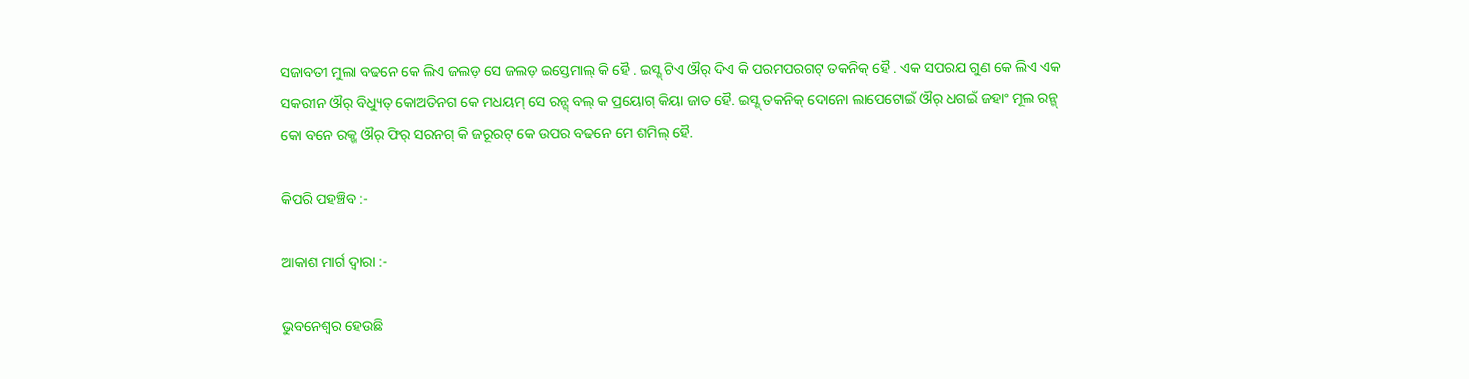ସଜାବତୀ ମୁଲା ବଢନେ କେ ଲିଏ ଜଲଡ଼ ସେ ଜଲଡ଼ ଇସ୍ତେମାଲ୍ କି ହୈ . ଇସ୍ଶ୍ ଟିଏ ଔର୍ ଦିଏ କି ପରମପରଗଟ୍ ତକନିକ୍ ହୈ . ଏକ ସପରଯ ଗୁଣ କେ ଲିଏ ଏକ ସକରୀନ ଔର୍ ବିଧ୍ୟୁତ୍ କୋଅତିନଗ କେ ମଧୟମ୍ ସେ ରନ୍ଗ୍ ବଲ୍ କ ପ୍ରୟୋଗ୍ କିୟା ଜାତ ହୈ. ଇସ୍ଶ୍ ତକନିକ୍ ଦୋନୋ ଲାପେଟୋଇଁ ଔର୍ ଧଗଇଁ ଜହାଂ ମୂଲ ରନ୍ଗ୍ କୋ ବନେ ରକ୍ଖ ଔର୍ ଫିର୍ ସରନଗ୍ କି ଜରୂରଟ୍ କେ ଉପର ବଢନେ ମେ ଶମିଲ୍ ହୈ.

କିପରି ପହଞ୍ଚିବ :-

ଆକାଶ ମାର୍ଗ ଦ୍ୱାରା :-

ଭୁବନେଶ୍ୱର ହେଉଛି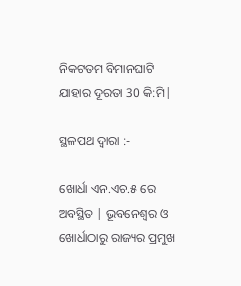ନିକଟତମ ବିମାନଘାଟି ଯାହାର ଦୂରତା 30 କି:ମି|

ସ୍ଥଳପଥ ଦ୍ୱାରା :-

ଖୋର୍ଧା ଏନ.ଏଚ.୫ ରେ ଅବସ୍ଥିତ | ଭୂବନେଶ୍ୱର ଓ ଖୋର୍ଧାଠାରୁ ରାଜ୍ୟର ପ୍ରମୁଖ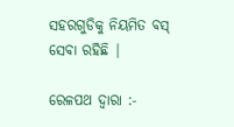ସହରଗୁଡିକୁ ନିୟମିତ ବସ୍‍ ସେବା ରହିଛି |

ରେଳପଥ ଦ୍ୱାରା :-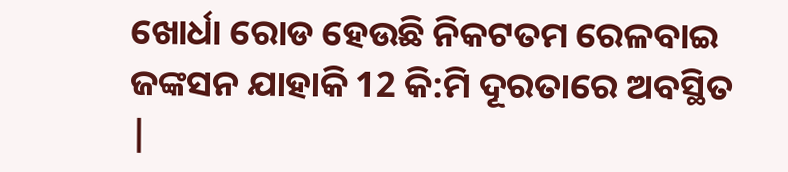ଖୋର୍ଧା ରୋଡ ହେଉଛି ନିକଟତମ ରେଳବାଇ ଜଙ୍କସନ ଯାହାକି 12 କି:ମି ଦୂରତାରେ ଅବସ୍ଥିତ |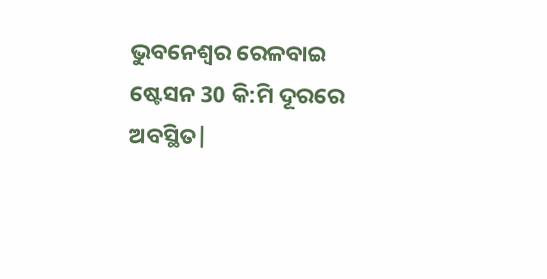ଭୁବନେଶ୍ୱର ରେଳବାଇ ଷ୍ଟେସନ 30 କି:ମି ଦୂରରେ ଅବସ୍ଥିତ|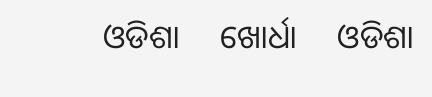ଓଡିଶା     ଖୋର୍ଧା     ଓଡିଶା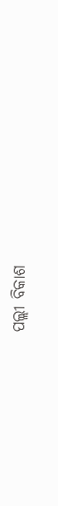ପଲ୍ଲୀ ବିକାଶ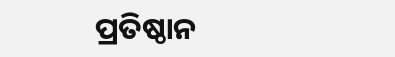ପ୍ରତିଷ୍ଠାନ